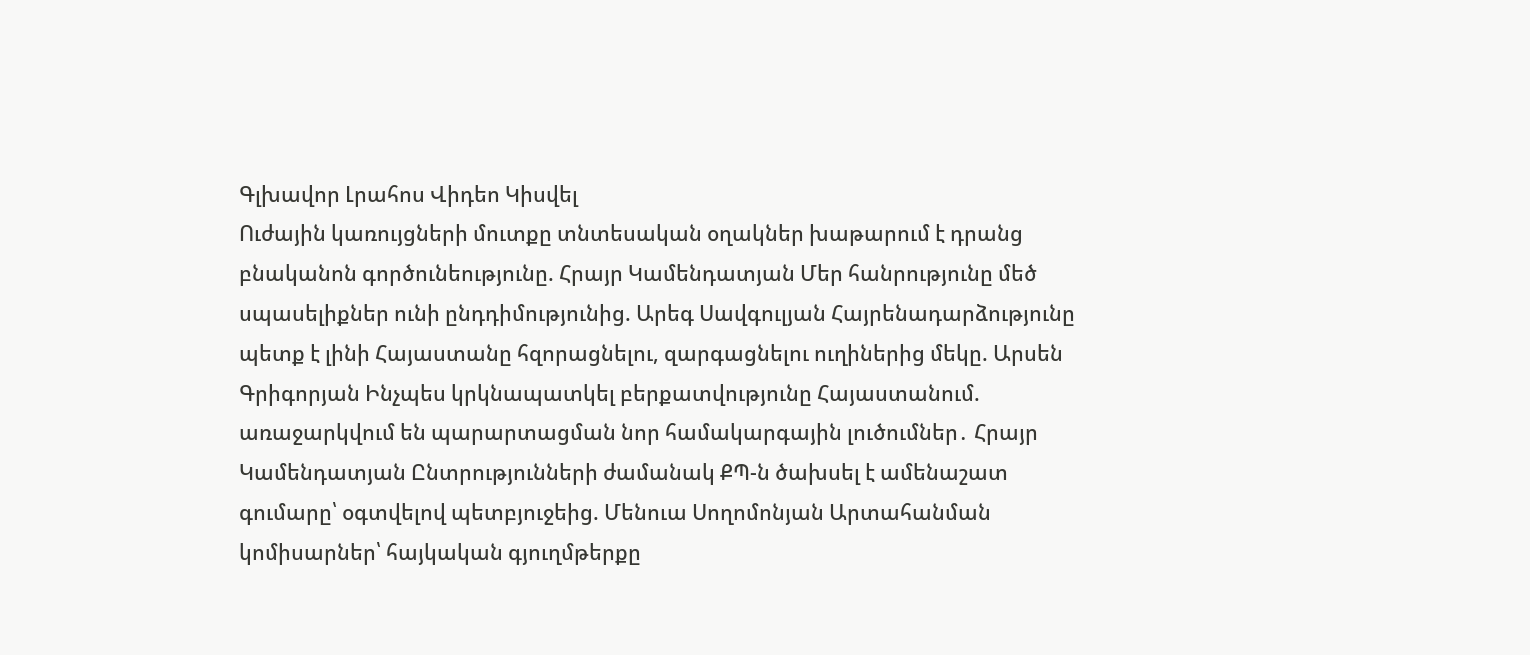Գլխավոր Լրահոս Վիդեո Կիսվել
Ուժային կառույցների մուտքը տնտեսական օղակներ խաթարում է դրանց բնականոն գործունեությունը. Հրայր Կամենդատյան Մեր հանրությունը մեծ սպասելիքներ ունի ընդդիմությունից. Արեգ Սավգուլյան Հայրենադարձությունը պետք է լինի Հայաստանը հզորացնելու, զարգացնելու ուղիներից մեկը. Արսեն Գրիգորյան Ինչպես կրկնապատկել բերքատվությունը Հայաստանում. առաջարկվում են պարարտացման նոր համակարգային լուծումներ․ Հրայր Կամենդատյան Ընտրությունների ժամանակ ՔՊ-ն ծախսել է ամենաշատ գումարը՝ օգտվելով պետբյուջեից. Մենուա Սողոմոնյան Արտահանման կոմիսարներ՝ հայկական գյուղմթերքը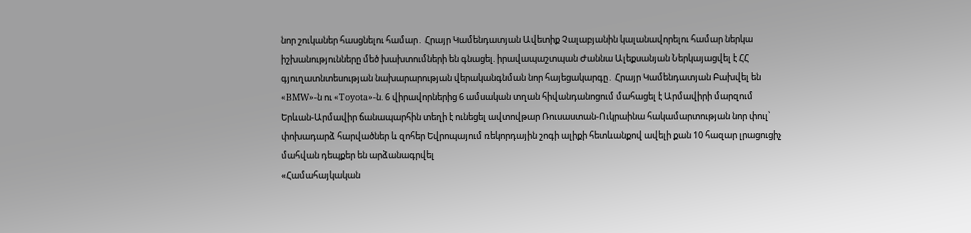նոր շուկաներ հասցնելու համար․ Հրայր Կամենդատյան Ավետիք Չալաբյանին կալանավորելու համար ներկա իշխանությունները մեծ խախտումների են գնացել. իրավապաշտպան Ժաննա Ալեքսանյան Ներկայացվել է ՀՀ գյուղատնտեսության նախարարության վերականգնման նոր հայեցակարգը․ Հրայր Կամենդատյան Բախվել են «BMW»-ն ու «Toyota»-ն. 6 վիրավորներից 6 ամսական տղան հիվանդանոցում մահացել է Արմավիրի մարզում Երևան-Արմավիր ճանապարհին տեղի է ունեցել ավտովթար Ռուսաստան-Ուկրաինա հակամարտության նոր փուլ՝ փոխադարձ հարվածներ և զոհեր Եվրոպայում ռեկորդային շոգի ալիքի հետևանքով ավելի քան 10 հազար լրացուցիչ մահվան դեպքեր են արձանագրվել
«Համահայկական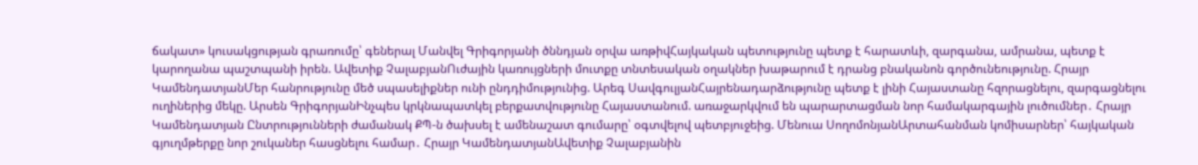ճակատ» կուսակցության գրառումը՝ գեներալ Մանվել Գրիգորյանի ծննդյան օրվա առթիվՀայկական պետությունը պետք է հարատևի, զարգանա, ամրանա, պետք է կարողանա պաշտպանի իրեն. Ավետիք ՉալաբյանՈւժային կառույցների մուտքը տնտեսական օղակներ խաթարում է դրանց բնականոն գործունեությունը. Հրայր ԿամենդատյանՄեր հանրությունը մեծ սպասելիքներ ունի ընդդիմությունից. Արեգ ՍավգուլյանՀայրենադարձությունը պետք է լինի Հայաստանը հզորացնելու, զարգացնելու ուղիներից մեկը. Արսեն ԳրիգորյանԻնչպես կրկնապատկել բերքատվությունը Հայաստանում. առաջարկվում են պարարտացման նոր համակարգային լուծումներ․ Հրայր Կամենդատյան Ընտրությունների ժամանակ ՔՊ-ն ծախսել է ամենաշատ գումարը՝ օգտվելով պետբյուջեից. Մենուա ՍողոմոնյանԱրտահանման կոմիսարներ՝ հայկական գյուղմթերքը նոր շուկաներ հասցնելու համար․ Հրայր ԿամենդատյանԱվետիք Չալաբյանին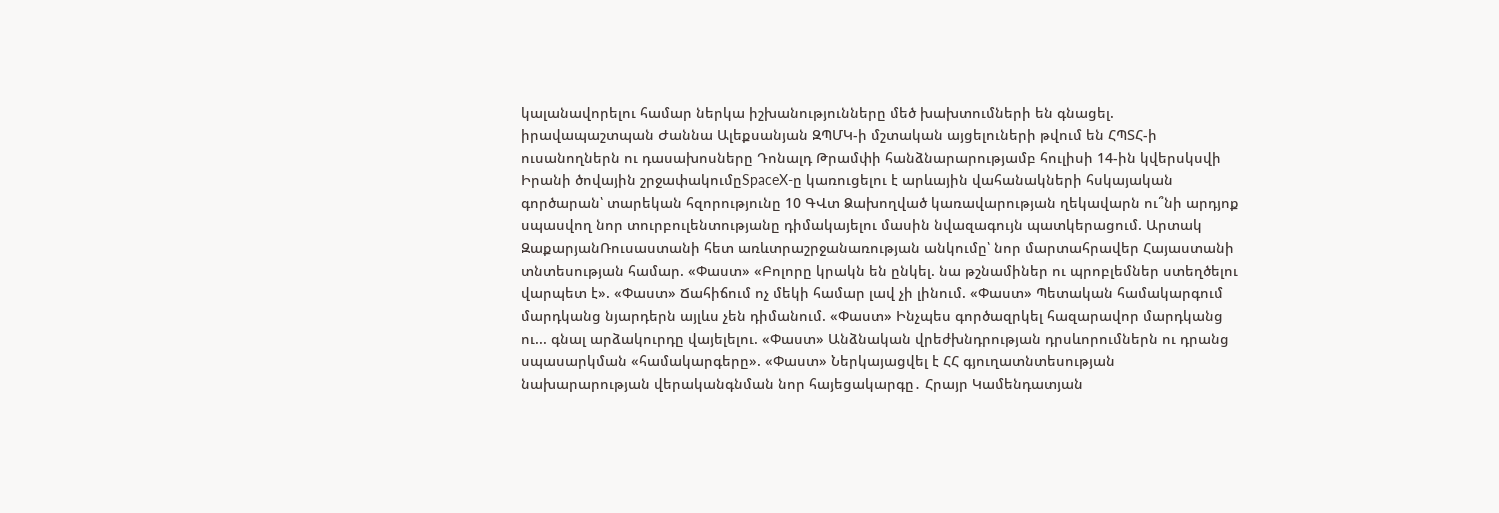կալանավորելու համար ներկա իշխանությունները մեծ խախտումների են գնացել. իրավապաշտպան Ժաննա Ալեքսանյան ԶՊՄԿ-ի մշտական այցելուների թվում են ՀՊՏՀ-ի ուսանողներն ու դասախոսները Դոնալդ Թրամփի հանձնարարությամբ հուլիսի 14-ին կվերսկսվի Իրանի ծովային շրջափակումըSpaceX-ը կառուցելու է արևային վահանակների հսկայական գործարան՝ տարեկան հզորությունը 10 ԳՎտ Ձախողված կառավարության ղեկավարն ու՞նի արդյոք սպասվող նոր տուրբուլենտությանը դիմակայելու մասին նվազագույն պատկերացում. Արտակ ԶաքարյանՌուսաստանի հետ առևտրաշրջանառության անկումը՝ նոր մարտահրավեր Հայաստանի տնտեսության համար. «Փաստ» «Բոլորը կրակն են ընկել. նա թշնամիներ ու պրոբլեմներ ստեղծելու վարպետ է». «Փաստ» Ճահիճում ոչ մեկի համար լավ չի լինում. «Փաստ» Պետական համակարգում մարդկանց նյարդերն այլևս չեն դիմանում. «Փաստ» Ինչպես գործազրկել հազարավոր մարդկանց ու... գնալ արձակուրդը վայելելու. «Փաստ» Անձնական վրեժխնդրության դրսևորումներն ու դրանց սպասարկման «համակարգերը». «Փաստ» Ներկայացվել է ՀՀ գյուղատնտեսության նախարարության վերականգնման նոր հայեցակարգը․ Հրայր Կամենդատյան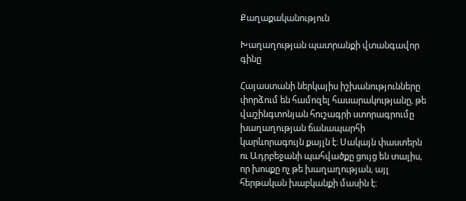Քաղաքականություն

Խաղաղության պատրանքի վտանգավոր գինը

Հայաստանի ներկայիս իշխանությունները փորձում են համոզել հասարակությանը, թե վաշինգտոնյան հուշագրի ստորագրումը խաղաղության ճանապարհի կարևորագույն քայլն է։ Սակայն փաստերն ու Ադրբեջանի պահվածքը ցույց են տալիս, որ խոսքը ոչ թե խաղաղության, այլ հերթական խաբկանքի մասին է։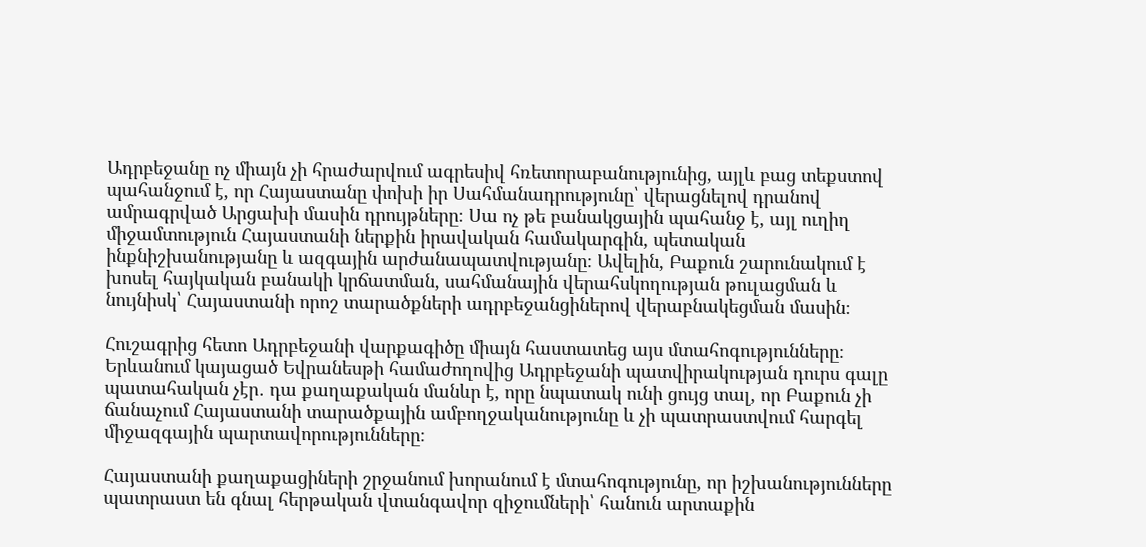Ադրբեջանը ոչ միայն չի հրաժարվում ագրեսիվ հռետորաբանությունից, այլև բաց տեքստով պահանջում է, որ Հայաստանը փոխի իր Սահմանադրությունը՝ վերացնելով դրանով ամրագրված Արցախի մասին դրույթները։ Սա ոչ թե բանակցային պահանջ է, այլ ուղիղ միջամտություն Հայաստանի ներքին իրավական համակարգին, պետական ինքնիշխանությանը և ազգային արժանապատվությանը։ Ավելին, Բաքուն շարունակում է խոսել հայկական բանակի կրճատման, սահմանային վերահսկողության թուլացման և նույնիսկ՝ Հայաստանի որոշ տարածքների ադրբեջանցիներով վերաբնակեցման մասին։

Հուշագրից հետո Ադրբեջանի վարքագիծը միայն հաստատեց այս մտահոգությունները։ Երևանում կայացած Եվրանեսթի համաժողովից Ադրբեջանի պատվիրակության դուրս գալը պատահական չէր․ դա քաղաքական մանևր է, որը նպատակ ունի ցույց տալ, որ Բաքուն չի ճանաչում Հայաստանի տարածքային ամբողջականությունը և չի պատրաստվում հարգել միջազգային պարտավորությունները։

Հայաստանի քաղաքացիների շրջանում խորանում է մտահոգությունը, որ իշխանությունները պատրաստ են գնալ հերթական վտանգավոր զիջումների՝ հանուն արտաքին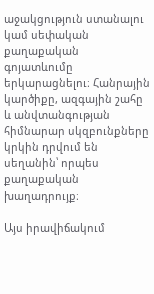աջակցություն ստանալու կամ սեփական քաղաքական գոյատևումը երկարացնելու։ Հանրային կարծիքը, ազգային շահը և անվտանգության հիմնարար սկզբունքները կրկին դրվում են սեղանին՝ որպես քաղաքական խաղադրույք։

Այս իրավիճակում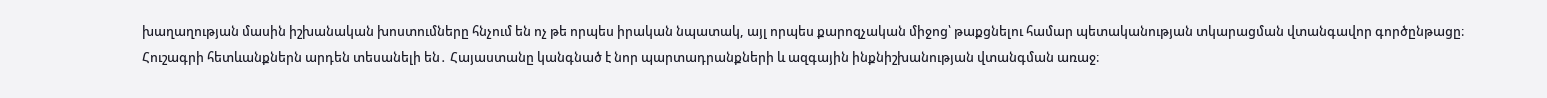խաղաղության մասին իշխանական խոստումները հնչում են ոչ թե որպես իրական նպատակ, այլ որպես քարոզչական միջոց՝ թաքցնելու համար պետականության տկարացման վտանգավոր գործընթացը։ Հուշագրի հետևանքներն արդեն տեսանելի են․ Հայաստանը կանգնած է նոր պարտադրանքների և ազգային ինքնիշխանության վտանգման առաջ։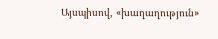Այսպիսով, «խաղաղություն»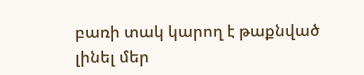բառի տակ կարող է թաքնված լինել մեր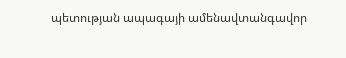պետության ապագայի ամենավտանգավոր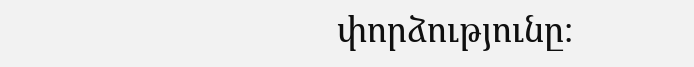փորձությունը։